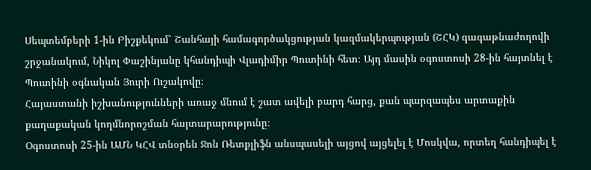Սեպտեմբերի 1-ին Բիշքեկում՝ Շանհայի համագործակցության կազմակերպության (ՇՀԿ) գագաթնաժողովի շրջանակում, Նիկոլ Փաշինյանը կհանդիպի Վլադիմիր Պուտինի հետ։ Այդ մասին օգոստոսի 28-ին հայտնել է Պուտինի օգնական Յուրի Ուշակովը։
Հայաստանի իշխանությունների առաջ մնում է շատ ավելի բարդ հարց, քան պարզապես արտաքին քաղաքական կողմնորոշման հայտարարությունը։
Օգոստոսի 25-ին ԱՄՆ ԿՀՎ տնօրեն Ջոն Ռետքլիֆն անսպասելի այցով այցելել է Մոսկվա, որտեղ հանդիպել է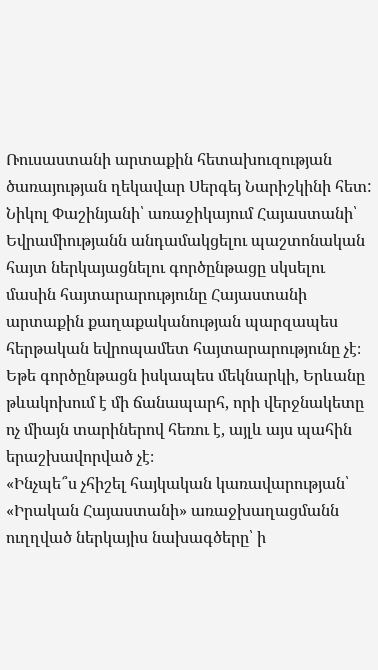Ռուսաստանի արտաքին հետախուզության ծառայության ղեկավար Սերգեյ Նարիշկինի հետ:
Նիկոլ Փաշինյանի՝ առաջիկայում Հայաստանի՝ Եվրամիությանն անդամակցելու պաշտոնական հայտ ներկայացնելու գործընթացը սկսելու մասին հայտարարությունը Հայաստանի արտաքին քաղաքականության պարզապես հերթական եվրոպամետ հայտարարությունը չէ։ Եթե գործընթացն իսկապես մեկնարկի, Երևանը թևակոխում է մի ճանապարհ, որի վերջնակետը ոչ միայն տարիներով հեռու է, այլև այս պահին երաշխավորված չէ։
«Ինչպե՞ս չհիշել հայկական կառավարության՝ «Իրական Հայաստանի» առաջխաղացմանն ուղղված ներկայիս նախագծերը՝ ի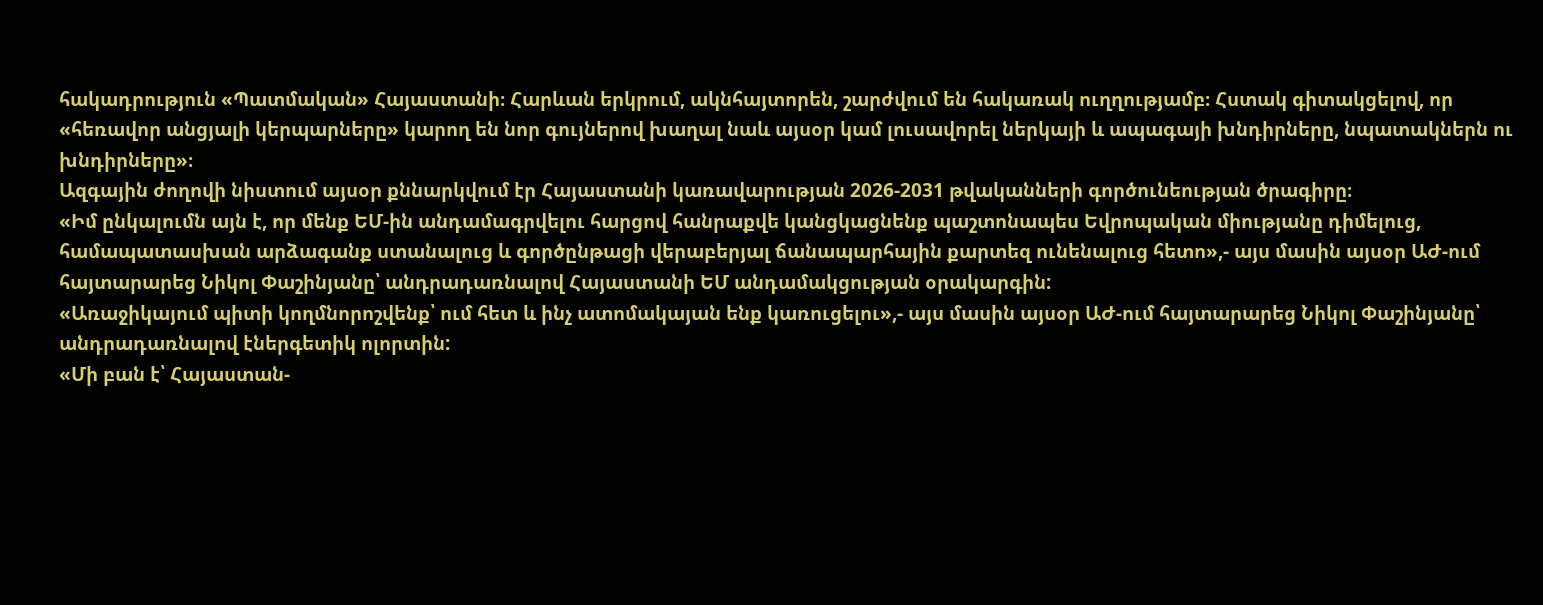հակադրություն «Պատմական» Հայաստանի։ Հարևան երկրում, ակնհայտորեն, շարժվում են հակառակ ուղղությամբ։ Հստակ գիտակցելով, որ «հեռավոր անցյալի կերպարները» կարող են նոր գույներով խաղալ նաև այսօր կամ լուսավորել ներկայի և ապագայի խնդիրները, նպատակներն ու խնդիրները»։
Ազգային ժողովի նիստում այսօր քննարկվում էր Հայաստանի կառավարության 2026-2031 թվականների գործունեության ծրագիրը։
«Իմ ընկալումն այն է, որ մենք ԵՄ-ին անդամագրվելու հարցով հանրաքվե կանցկացնենք պաշտոնապես Եվրոպական միությանը դիմելուց, համապատասխան արձագանք ստանալուց և գործընթացի վերաբերյալ ճանապարհային քարտեզ ունենալուց հետո»,- այս մասին այսօր ԱԺ-ում հայտարարեց Նիկոլ Փաշինյանը՝ անդրադառնալով Հայաստանի ԵՄ անդամակցության օրակարգին:
«Առաջիկայում պիտի կողմնորոշվենք՝ ում հետ և ինչ ատոմակայան ենք կառուցելու»,- այս մասին այսօր ԱԺ-ում հայտարարեց Նիկոլ Փաշինյանը՝ անդրադառնալով էներգետիկ ոլորտին:
«Մի բան է՝ Հայաստան-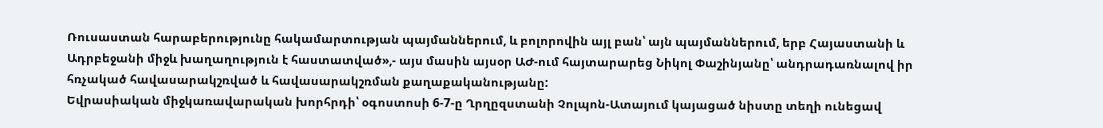Ռուսաստան հարաբերությունը հակամարտության պայմաններում, և բոլորովին այլ բան՝ այն պայմաններում, երբ Հայաստանի և Ադրբեջանի միջև խաղաղություն է հաստատված»,- այս մասին այսօր ԱԺ-ում հայտարարեց Նիկոլ Փաշինյանը՝ անդրադառնալով իր հռչակած հավասարակշռված և հավասարակշռման քաղաքականությանը:
Եվրասիական միջկառավարական խորհրդի՝ օգոստոսի 6-7-ը Ղրղըզստանի Չոլպոն-Ատայում կայացած նիստը տեղի ունեցավ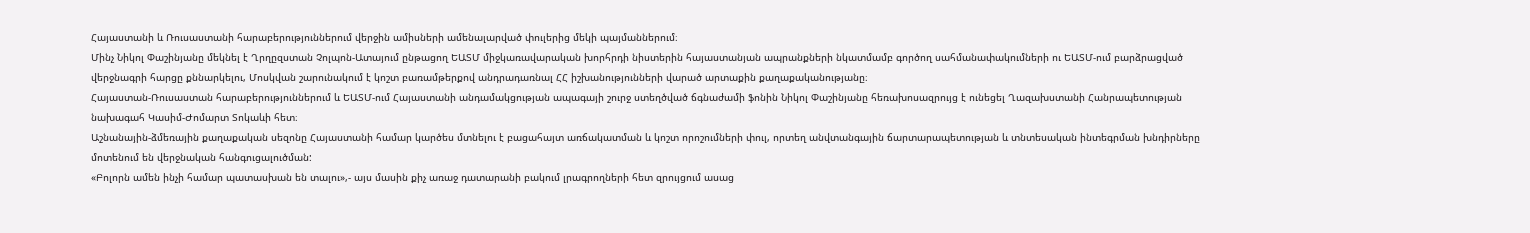Հայաստանի և Ռուսաստանի հարաբերություններում վերջին ամիսների ամենալարված փուլերից մեկի պայմաններում։
Մինչ Նիկոլ Փաշինյանը մեկնել է Ղրղըզստան Չոլպոն-Ատայում ընթացող ԵԱՏՄ միջկառավարական խորհրդի նիստերին հայաստանյան ապրանքների նկատմամբ գործող սահմանափակումների ու ԵԱՏՄ-ում բարձրացված վերջնագրի հարցը քննարկելու, Մոսկվան շարունակում է կոշտ բառամթերքով անդրադառնալ ՀՀ իշխանությունների վարած արտաքին քաղաքականությանը։
Հայաստան-Ռուսաստան հարաբերություններում և ԵԱՏՄ-ում Հայաստանի անդամակցության ապագայի շուրջ ստեղծված ճգնաժամի ֆոնին Նիկոլ Փաշինյանը հեռախոսազրույց է ունեցել Ղազախստանի Հանրապետության նախագահ Կասիմ-Ժոմարտ Տոկաևի հետ։
Աշնանային-ձմեռային քաղաքական սեզոնը Հայաստանի համար կարծես մտնելու է բացահայտ առճակատման և կոշտ որոշումների փուլ, որտեղ անվտանգային ճարտարապետության և տնտեսական ինտեգրման խնդիրները մոտենում են վերջնական հանգուցալուծման:
«Բոլորն ամեն ինչի համար պատասխան են տալու»,- այս մասին քիչ առաջ դատարանի բակում լրագրողների հետ զրույցում ասաց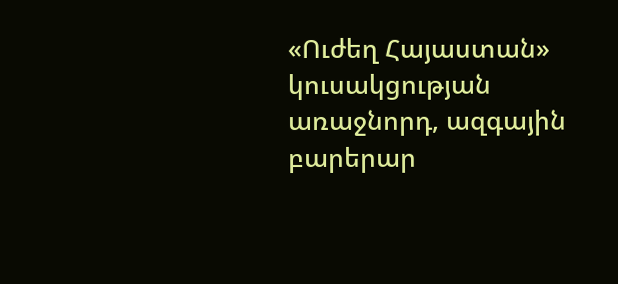«Ուժեղ Հայաստան» կուսակցության առաջնորդ, ազգային բարերար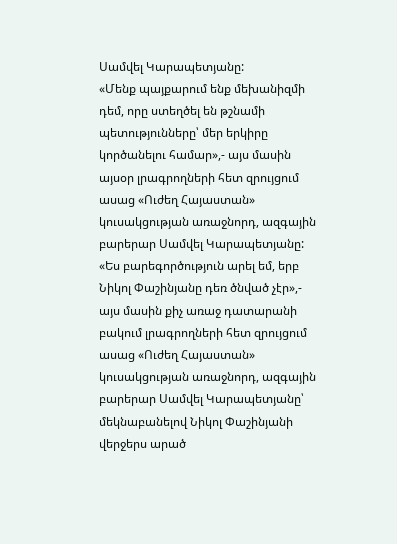Սամվել Կարապետյանը:
«Մենք պայքարում ենք մեխանիզմի դեմ, որը ստեղծել են թշնամի պետությունները՝ մեր երկիրը կործանելու համար»,- այս մասին այսօր լրագրողների հետ զրույցում ասաց «Ուժեղ Հայաստան» կուսակցության առաջնորդ, ազգային բարերար Սամվել Կարապետյանը:
«Ես բարեգործություն արել եմ, երբ Նիկոլ Փաշինյանը դեռ ծնված չէր»,- այս մասին քիչ առաջ դատարանի բակում լրագրողների հետ զրույցում ասաց «Ուժեղ Հայաստան» կուսակցության առաջնորդ, ազգային բարերար Սամվել Կարապետյանը՝ մեկնաբանելով Նիկոլ Փաշինյանի վերջերս արած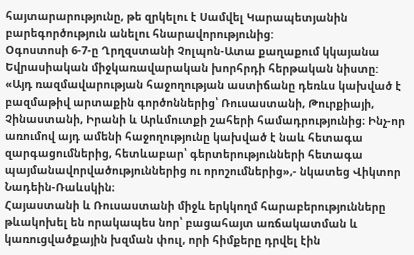հայտարարությունը, թե զրկելու է Սամվել Կարապետյանին բարեգործություն անելու հնարավորությունից:
Օգոստոսի 6-7-ը Ղրղզստանի Չոլպոն-Ատա քաղաքում կկայանա Եվրասիական միջկառավարական խորհրդի հերթական նիստը:
«Այդ ռազմավարության հաջողության աստիճանը դեռևս կախված է բազմաթիվ արտաքին գործոններից՝ Ռուսաստանի, Թուրքիայի, Չինաստանի, Իրանի և Արևմուտքի շահերի համադրությունից։ Ինչ-որ առումով այդ ամենի հաջողությունը կախված է նաև հետագա զարգացումներից, հետևաբար՝ գերտերությունների հետագա պայմանավորվածություններից ու որոշումներից»,- նկատեց Վիկտոր Նադեին-Ռաևսկին։
Հայաստանի և Ռուսաստանի միջև երկկողմ հարաբերությունները թևակոխել են որակապես նոր՝ բացահայտ առճակատման և կառուցվածքային խզման փուլ, որի հիմքերը դրվել էին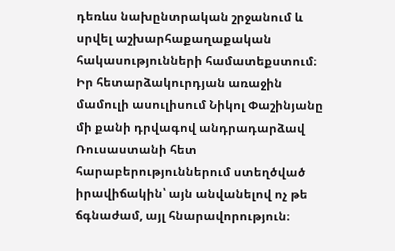դեռևս նախընտրական շրջանում և սրվել աշխարհաքաղաքական հակասությունների համատեքստում։
Իր հետարձակուրդյան առաջին մամուլի ասուլիսում Նիկոլ Փաշինյանը մի քանի դրվագով անդրադարձավ Ռուսաստանի հետ հարաբերություններում ստեղծված իրավիճակին՝ այն անվանելով ոչ թե ճգնաժամ, այլ հնարավորություն։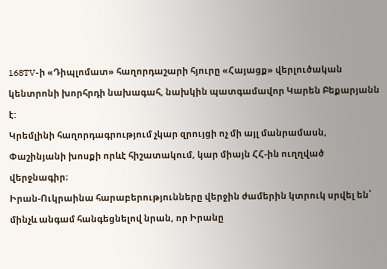168TV-ի «Դիպլոմատ» հաղորդաշարի հյուրը «Հայացք» վերլուծական կենտրոնի խորհրդի նախագահ, նախկին պատգամավոր Կարեն Բեքարյանն է:
Կրեմլինի հաղորդագրությում չկար զրույցի ոչ մի այլ մանրամասն, Փաշինյանի խոսքի որևէ հիշատակում, կար միայն ՀՀ-ին ուղղված վերջնագիր։
Իրան-Ուկրաինա հարաբերությունները վերջին ժամերին կտրուկ սրվել են՝ մինչև անգամ հանգեցնելով նրան, որ Իրանը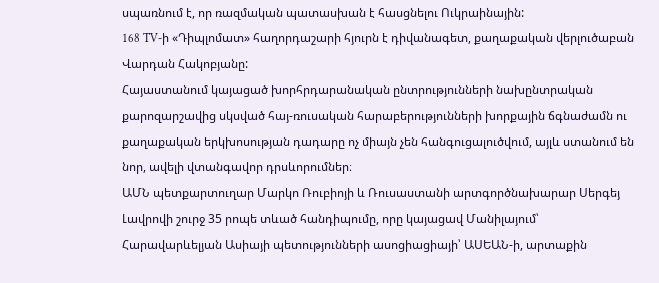սպառնում է, որ ռազմական պատասխան է հասցնելու Ուկրաինային:
168 TV-ի «Դիպլոմատ» հաղորդաշարի հյուրն է դիվանագետ, քաղաքական վերլուծաբան Վարդան Հակոբյանը:
Հայաստանում կայացած խորհրդարանական ընտրությունների նախընտրական քարոզարշավից սկսված հայ-ռուսական հարաբերությունների խորքային ճգնաժամն ու քաղաքական երկխոսության դադարը ոչ միայն չեն հանգուցալուծվում, այլև ստանում են նոր, ավելի վտանգավոր դրսևորումներ։
ԱՄՆ պետքարտուղար Մարկո Ռուբիոյի և Ռուսաստանի արտգործնախարար Սերգեյ Լավրովի շուրջ 35 րոպե տևած հանդիպումը, որը կայացավ Մանիլայում՝ Հարավարևելյան Ասիայի պետությունների ասոցիացիայի՝ ԱՍԵԱՆ-ի, արտաքին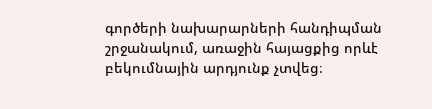գործերի նախարարների հանդիպման շրջանակում, առաջին հայացքից որևէ բեկումնային արդյունք չտվեց։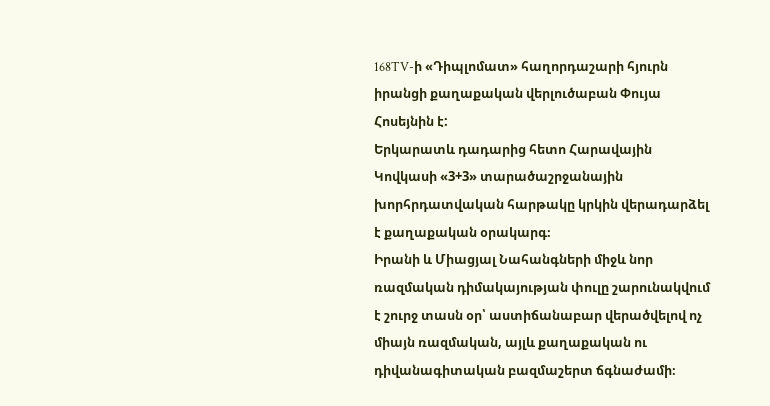168TV-ի «Դիպլոմատ» հաղորդաշարի հյուրն իրանցի քաղաքական վերլուծաբան Փույա Հոսեյնին է:
Երկարատև դադարից հետո Հարավային Կովկասի «3+3» տարածաշրջանային խորհրդատվական հարթակը կրկին վերադարձել է քաղաքական օրակարգ։
Իրանի և Միացյալ Նահանգների միջև նոր ռազմական դիմակայության փուլը շարունակվում է շուրջ տասն օր՝ աստիճանաբար վերածվելով ոչ միայն ռազմական, այլև քաղաքական ու դիվանագիտական բազմաշերտ ճգնաժամի։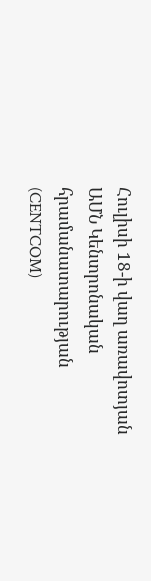Հուլիսի 18-ի վաղ առավոտյան ԱՄՆ Կենտրոնական հրամանատարության (CENTCOM)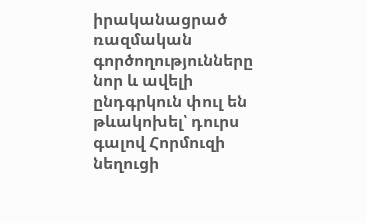իրականացրած ռազմական գործողությունները նոր և ավելի ընդգրկուն փուլ են թևակոխել՝ դուրս գալով Հորմուզի նեղուցի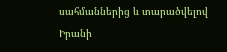սահմաններից և տարածվելով Իրանի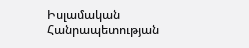Իսլամական Հանրապետության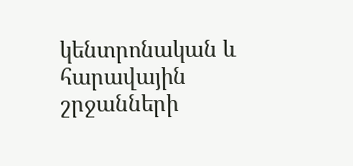կենտրոնական և հարավային շրջանների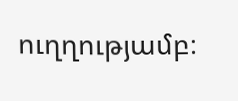ուղղությամբ։